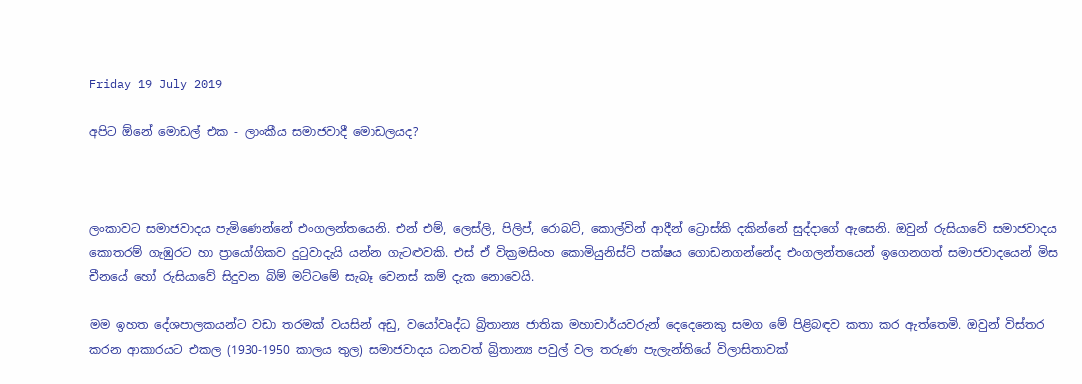Friday 19 July 2019

අපිට ඕනේ මොඩල් එක - ලාංකීය සමාජවාදී මොඩලයද?



ලංකාවට සමාජවාදය පැමිණෙන්නේ එංගලන්තයෙනි. එන් එම්, ලෙස්ලි, පිලිප්, රොබට්, කොල්වින් ආදීන් ට්‍රොස්කි දකින්නේ සුද්දාගේ ඇසෙනි. ඔවුන් රුසියාවේ සමාජවාදය කොතරම් ගැඹුරට හා ප්‍රායෝගිකව දුටුවාදැයි යන්න ගැටළුවකි. එස් ඒ වික්‍රමසිංහ කොමියුනිස්ට් පක්ෂය ගොඩනගන්නේද එංගලන්තයෙන් ඉගෙනගත් සමාජවාදයෙන් මිස චීනයේ හෝ රුසියාවේ සිදුවන බිම් මට්ටමේ සැබෑ වෙනස් කම් දැක නොවෙයි.

මම ඉහත දේශපාලකයන්ට වඩා තරමක් වයසින් අඩු, වයෝවෘද්ධ බ්‍රිතාන්‍ය ජාතික මහාචාර්යවරුන් දෙදෙනෙකු සමග මේ පිළිබඳව කතා කර ඇත්තෙමි. ඔවුන් විස්තර කරන ආකාරයට එකල (1930-1950 කාලය තුල) සමාජවාදය ධනවත් බ්‍රිතාන්‍ය පවුල් වල තරුණ පැලැන්තියේ විලාසිතාවක්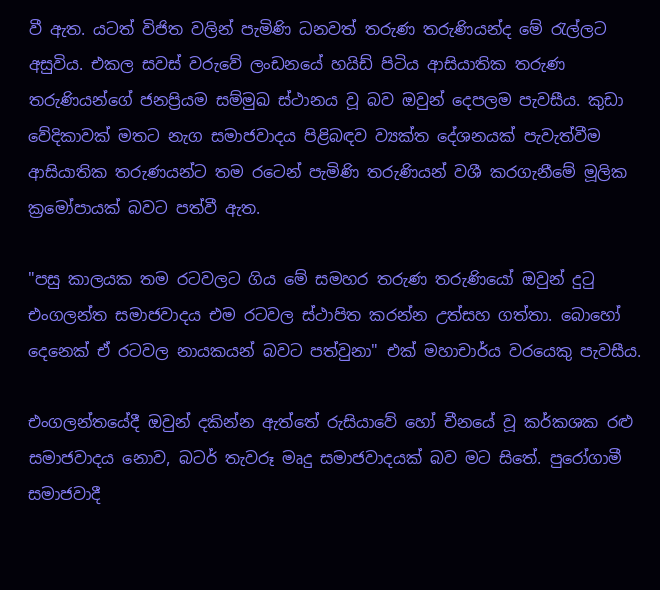වී ඇත. යටත් විජිත වලින් පැමිණි ධනවත් තරුණ තරුණියන්ද මේ රැල්ලට අසුවිය. එකල සවස් වරුවේ ලංඩනයේ හයිඩ් පිටිය ආසියාතික තරුණ තරුණියන්ගේ ජනප්‍රියම සම්මුඛ ස්ථානය වූ බව ඔවුන් දෙපලම පැවසීය. කුඩා වේදිකාවක් මතට නැග සමාජවාදය පිළිබඳව ව්‍යක්ත දේශනයක් පැවැත්වීම ආසියාතික තරුණයන්ට තම රටෙන් පැමිණි තරුණියන් වශී කරගැනීමේ මූලික ක්‍රමෝපායක් බවට පත්වී ඇත.

"පසු කාලයක තම රටවලට ගිය මේ සමහර තරුණ තරුණියෝ ඔවුන් දුටු එංගලන්ත සමාජවාදය එම රටවල ස්ථාපිත කරන්න උත්සහ ගත්තා. බොහෝ දෙනෙක් ඒ රටවල නායකයන් බවට පත්වුනා" එක් මහාචාර්ය වරයෙකු පැවසීය.

එංගලන්තයේදී ඔවුන් දකින්න ඇත්තේ රුසියාවේ හෝ චීනයේ වූ කර්කශක රළු සමාජවාදය නොව, බටර් තැවරූ මෘදු සමාජවාදයක් බව මට සිතේ. පුරෝගාමී සමාජවාදී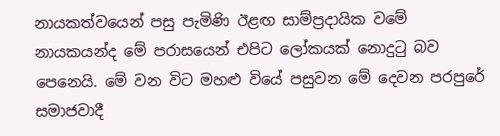නායකත්වයෙන් පසු පැමිණි ඊළඟ සාම්ප්‍රදායික වමේ නායකයන්ද මේ පරාසයෙන් එපිට ලෝකයක් නොදුටු බව පෙනෙයි. මේ වන විට මහළු වියේ පසුවන මේ දෙවන පරපුරේ සමාජවාදී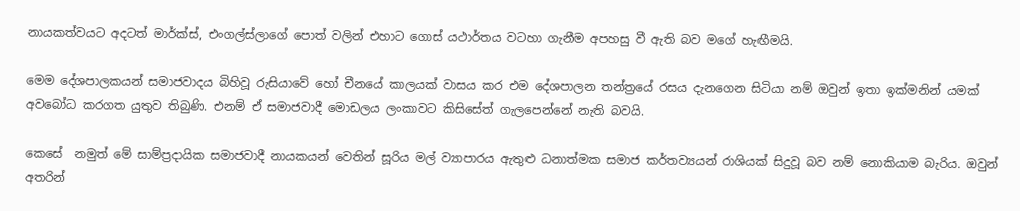නායකත්වයට අදටත් මාර්ක්ස්, එංගල්ස්ලාගේ පොත් වලින් එහාට ගොස් යථාර්තය වටහා ගැනීම අපහසු වී ඇති බව මගේ හැඟීමයි.

මෙම දේශපාලකයන් සමාජවාදය බිහිවූ රුසියාවේ හෝ චීනයේ කාලයක් වාසය කර එම දේශපාලන තන්ත්‍රයේ රසය දැනගෙන සිටියා නම් ඔවුන් ඉතා ඉක්මනින් යමක් අවබෝධ කරගත යුතුව තිබුණි. එනම් ඒ සමාජවාදී මොඩලය ලංකාවට කිසිසේත් ගැලපෙන්නේ නැති බවයි.

කෙසේ  නමුත් මේ සාම්ප්‍රදායික සමාජවාදී නායකයන් වෙතින් සූරිය මල් ව්‍යාපාරය ඇතුළු ධනාත්මක සමාජ කර්තව්‍යයන් රාශියක් සිදුවූ බව නම් නොකියාම බැරිය. ඔවුන් අතරින්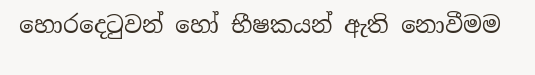හොරදෙටුවන් හෝ භීෂකයන් ඇති නොවීමම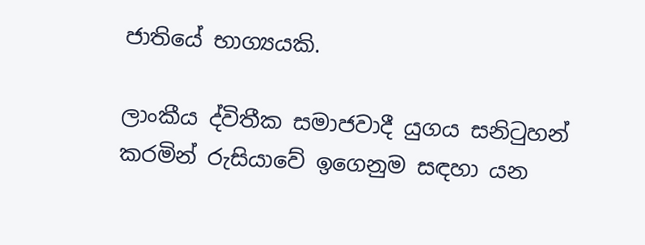ජාතියේ භාග්‍යයකි.

ලාංකීය ද්විතීක සමාජවාදී යුගය සනිටුහන් කරමින් රුසියාවේ ඉගෙනුම සඳහා යන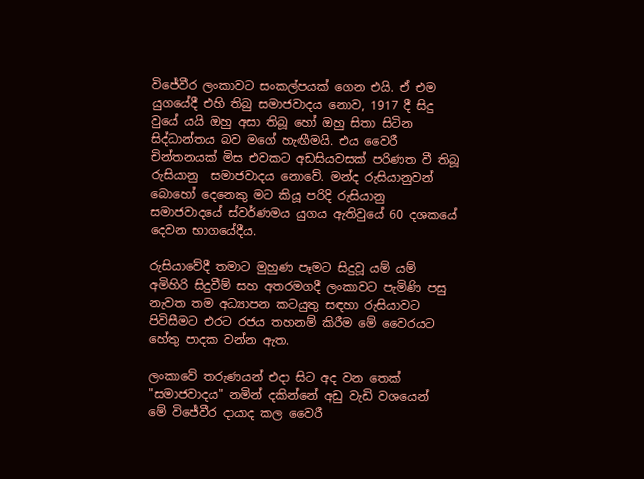විජේවීර ලංකාවට සංකල්පයක් ගෙන එයි. ඒ එම යුගයේදී එහි තිබු සමාජවාදය නොව, 1917 දී සිදු වුයේ යයි ඔහු අසා තිබූ හෝ ඔහු සිතා සිටින සිද්ධාන්තය බව මගේ හැඟීමයි. එය වෛරී චින්තනයක් මිස එවකට අඩසියවසක් පරිණත වී තිබූ රුසියානු  සමාජවාදය නොවේ. මන්ද රුසියානුවන් බොහෝ දෙනෙකු මට කියූ පරිදි රුසියානු සමාජවාදයේ ස්වර්ණමය යුගය ඇතිවුයේ 60 දශකයේ දෙවන භාගයේදීය.

රුසියාවේදී තමාට මුහුණ පෑමට සිදුවූ යම් යම් අමිහිරි සිදුවීම් සහ අතරමගදී ලංකාවට පැමිණි පසු නැවත තම අධ්‍යාපන කටයුතු සඳහා රුසියාවට පිවිසීමට එරට රජය තහනම් කිරීම මේ වෛරයට හේතු පාදක වන්න ඇත.

ලංකාවේ තරුණයන් එදා සිට අද වන තෙක් "සමාජවාදය" නමින් දකින්නේ අඩු වැඩි වශයෙන්  මේ විජේවීර දායාද කල වෛරී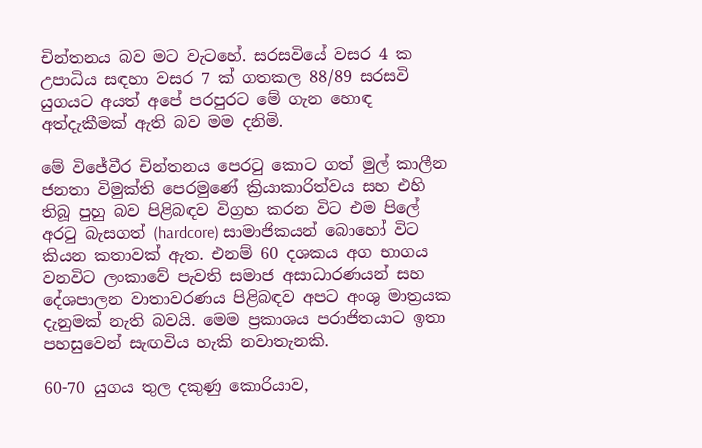චින්තනය බව මට වැටහේ. සරසවියේ වසර 4 ක උපාධිය සඳහා වසර 7 ක් ගතකල 88/89 සරසවි යුගයට අයත් අපේ පරපුරට මේ ගැන හොඳ අත්දැකීමක් ඇති බව මම දනිමි.

මේ විජේවීර චින්තනය පෙරටු කොට ගත් මුල් කාලීන ජනතා විමුක්ති පෙරමුණේ ක්‍රියාකාරිත්වය සහ එහි තිබූ පුහු බව පිළිබඳව විග්‍රහ කරන විට එම පිලේ අරටු බැසගත් (hardcore) සාමාජිකයන් බොහෝ විට කියන කතාවක් ඇත. එනම් 60 දශකය අග භාගය වනවිට ලංකාවේ පැවති සමාජ අසාධාරණයන් සහ දේශපාලන වාතාවරණය පිළිබඳව අපට අංශු මාත්‍රයක දැනුමක් නැති බවයි. මෙම ප්‍රකාශය පරාජිතයාට ඉතා පහසුවෙන් සැඟවිය හැකි නවාතැනකි.

60-70 යුගය තුල දකුණු කොරියාව,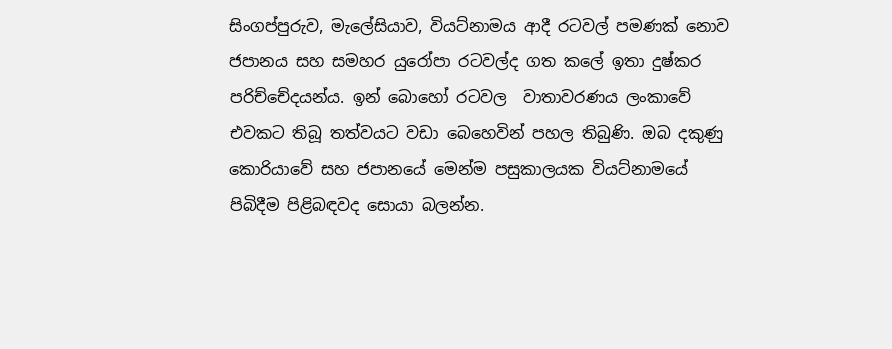සිංගප්පුරුව, මැලේසියාව, වියට්නාමය ආදී රටවල් පමණක් නොව ජපානය සහ සමහර යුරෝපා රටවල්ද ගත කලේ ඉතා දුෂ්කර පරිච්චේදයන්ය. ඉන් බොහෝ රටවල  වාතාවරණය ලංකාවේ එවකට තිබූ තත්වයට වඩා බෙහෙවින් පහල තිබුණි. ඔබ දකුණු කොරියාවේ සහ ජපානයේ මෙන්ම පසුකාලයක වියට්නාමයේ පිබිදීම පිළිබඳවද සොයා බලන්න.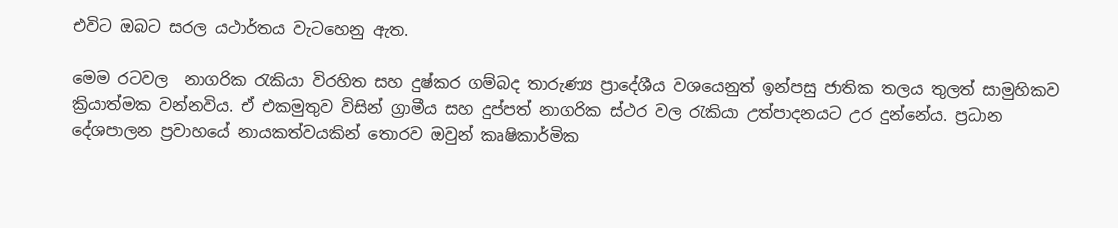එවිට ඔබට සරල යථාර්තය වැටහෙනු ඇත.

මෙම රටවල  නාගරික රැකියා විරහිත සහ දුෂ්කර ගම්බද තාරුණ්‍ය ප්‍රාදේශීය වශයෙනුත් ඉන්පසු ජාතික තලය තුලත් සාමුහිකව ක්‍රියාත්මක වන්නවිය. ඒ එකමුතුව විසින් ග්‍රාමීය සහ දුප්පත් නාගරික ස්ථර වල රැකියා උත්පාදනයට උර දුන්නේය. ප්‍රධාන දේශපාලන ප්‍රවාහයේ නායකත්වයකින් තොරව ඔවුන් කෘෂිකාර්මික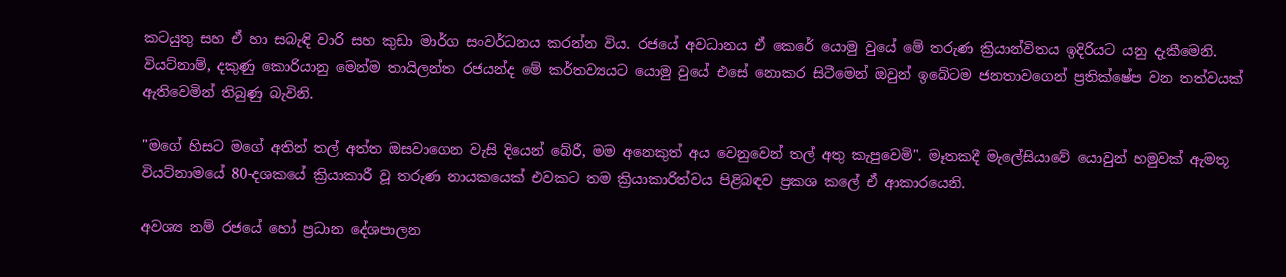කටයුතු සහ ඒ හා සබැඳි වාරි සහ කුඩා මාර්ග සංවර්ධනය කරන්න විය. රජයේ අවධානය ඒ කෙරේ යොමු වුයේ මේ තරුණ ක්‍රියාන්විතය ඉදිරියට යනු දැකීමෙනි. වියට්නාම්, දකුණු කොරියානු මෙන්ම තායිලන්ත රජයන්ද මේ කර්තව්‍යයට යොමු වුයේ එසේ නොකර සිටීමෙන් ඔවුන් ඉබේටම ජනතාවගෙන් ප්‍රතික්ෂේප වන තත්වයක් ඇතිවෙමින් තිබුණු බැවිනි.

"මගේ හිසට මගේ අතින් තල් අත්ත ඔසවාගෙන වැසි දියෙන් බේරී, මම අනෙකුත් අය වෙනුවෙන් තල් අතු කැපුවෙමි". මෑතකදී මැලේසියාවේ යොවුන් හමුවක් ඇමතූ වියට්නාමයේ 80-දශකයේ ක්‍රියාකාරී වූ තරුණ නායකයෙක් එවකට තම ක්‍රියාකාරිත්වය පිළිබඳව ප්‍රකශ කලේ ඒ ආකාරයෙනි.

අවශ්‍ය නම් රජයේ හෝ ප්‍රධාන දේශපාලන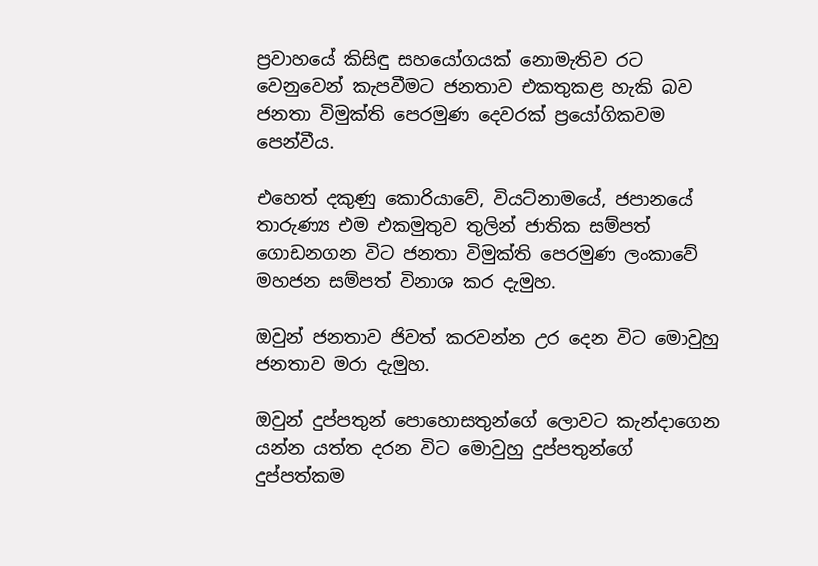ප්‍රවාහයේ කිසිඳු සහයෝගයක් නොමැතිව රට වෙනුවෙන් කැපවීමට ජනතාව එකතුකළ හැකි බව ජනතා විමුක්ති පෙරමුණ දෙවරක් ප්‍රයෝගිකවම පෙන්වීය.

එහෙත් දකුණු කොරියාවේ, වියට්නාමයේ, ජපානයේ තාරුණ්‍ය එම එකමුතුව තුලින් ජාතික සම්පත් ගොඩනගන විට ජනතා විමුක්ති පෙරමුණ ලංකාවේ  මහජන සම්පත් විනාශ කර දැමුහ.

ඔවුන් ජනතාව ජිවත් කරවන්න උර දෙන විට මොවුහු ජනතාව මරා දැමුහ.

ඔවුන් දුප්පතුන් පොහොසතුන්ගේ ලොවට කැන්දාගෙන යන්න යත්ත දරන විට මොවුහු දුප්පතුන්ගේ දුප්පත්කම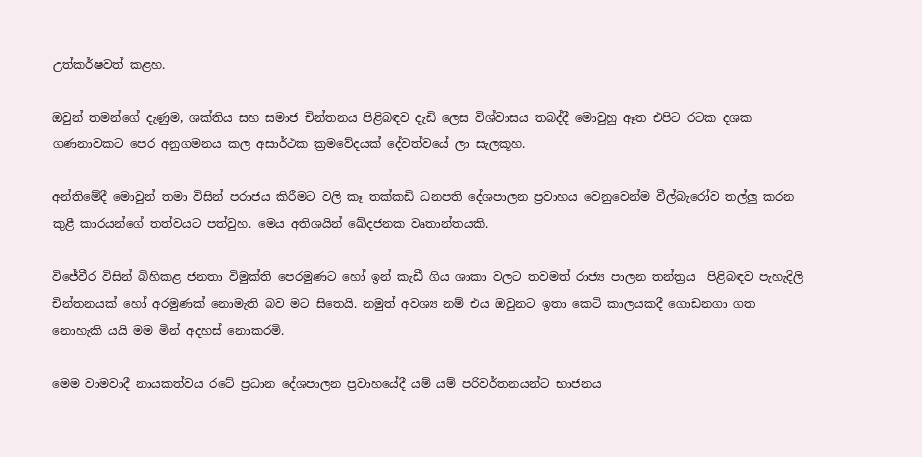උත්කර්ෂවත් කළහ.

ඔවුන් තමන්ගේ දැණුම, ශක්තිය සහ සමාජ චින්තනය පිළිබඳව දැඩි ලෙස විශ්වාසය තබද්දී මොවුහු ඈත එපිට රටක දශක ගණනාවකට පෙර අනුගමනය කල අසාර්ථක ක්‍රමවේදයක් දේවත්වයේ ලා සැලකූහ.

අන්තිමේදී මොවුන් තමා විසින් පරාජය කිරීමට වලි කෑ තක්කඩි ධනපති දේශපාලන ප්‍රවාහය වෙනුවෙන්ම වීල්බැරෝව තල්ලු කරන කුළී කාරයන්ගේ තත්වයට පත්වුහ. මෙය අතිශයින් ඛේදජනක වෘතාන්තයකි.

විජේවීර විසින් බිහිකළ ජනතා විමුක්ති පෙරමුණට හෝ ඉන් කැඩී ගිය ශාකා වලට තවමත් රාජ්‍ය පාලන තන්ත්‍රය  පිළිබඳව පැහැදිලි චින්තනයක් හෝ අරමුණක් නොමැති බව මට සිතෙයි. නමුත් අවශ්‍ය නම් එය ඔවුනට ඉතා කෙටි කාලයකදී ගොඩනගා ගත නොහැකි යයි මම මින් අදහස් නොකරමි.

මෙම වාමවාදී නායකත්වය රටේ ප්‍රධාන දේශපාලන ප්‍රවාහයේදී යම් යම් පරිවර්තනයන්ට භාජනය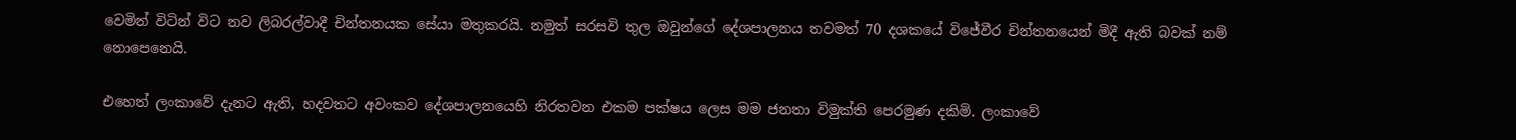වෙමින් විටින් විට නව ලිබරල්වාදී චින්තනයක සේයා මතුකරයි. නමුත් සරසවි තුල ඔවුන්ගේ දේශපාලනය තවමත් 70 දශකයේ විජේවීර චින්තනයෙන් මිදී ඇති බවක් නම් නොපෙනෙයි.

එහෙත් ලංකාවේ දැනට ඇති, හදවතට අවංකව දේශපාලනයෙහි නිරතවන එකම පක්ෂය ලෙස මම ජනතා විමුක්ති පෙරමුණ දකිමි. ලංකාවේ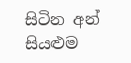සිටින අන් සියළුම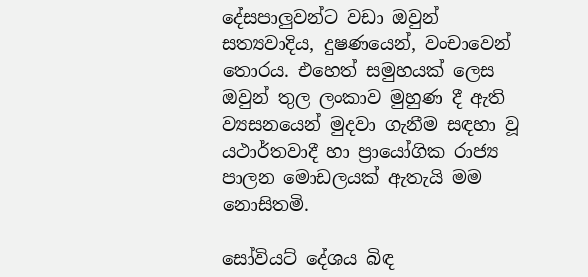දේසපාලුවන්ට වඩා ඔවුන් සත්‍යවාදිය, දුෂණයෙන්, වංචාවෙන් තොරය. එහෙත් සමුහයක් ලෙස ඔවුන් තුල ලංකාව මුහුණ දී ඇති ව්‍යසනයෙන් මුදවා ගැනීම සඳහා වූ යථාර්තවාදී හා ප්‍රායෝගික රාජ්‍ය පාලන මොඩලයක් ඇතැයි මම නොසිතමි.

සෝවියට් දේශය බිඳ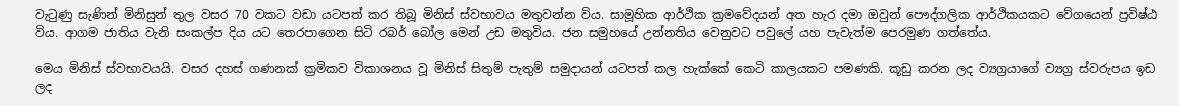වැටුණු සැණින් මිනිසුන් තුල වසර 70 වකට වඩා යටපත් කර තිබූ මිනිස් ස්වභාවය මතුවන්න විය. සාමූහික ආර්ථික ක්‍රමවේදයන් අත හැර දමා ඔවුන් පෞද්ගලික ආර්ථිකයකට වේගයෙන් ප්‍රවිෂ්ඨ විය. ආගම ජාතිය වැනි සංකල්ප දිය යට තෙරපාගෙන සිටි රබර් බෝල මෙන් උඩ මතුවිය. ජන සමුහයේ උන්නතිය වෙනුවට පවුලේ යහ පැවැත්ම පෙරමුණ ගත්තේය.

මෙය මිනිස් ස්වභාවයයි. වසර දහස් ගණනක් ක්‍රමිකව විකාශනය වූ මිනිස් සිතුම් පැතුම් සමුදායන් යටපත් කල හැක්කේ කෙටි කාලයකට පමණකි. කූඩු කරන ලද ව්‍යග්‍රයාගේ ව්‍යග්‍ර ස්වරුපය ඉඩ ලද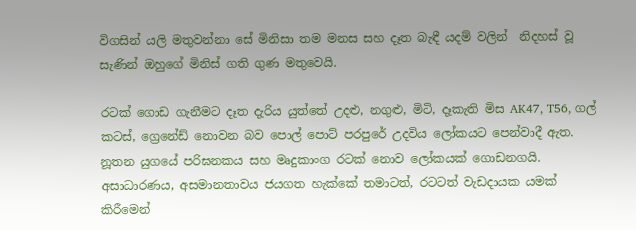විගසින් යලි මතුවන්නා සේ මිනිසා තම මනස සහ දෑත බැඳී යදම් වලින්  නිදහස් වූ සැණින් ඔහුගේ මිනිස් ගති ගුණ මතුවෙයි.

රටක් ගොඩ ගැනීමට දෑත දැරිය යුත්තේ උදළු, නගුළු, මිටි, දෑකැති මිස AK47, T56, ගල් කටස්, ග්‍රෙනේඩ් නොවන බව පොල් පොට් පරපුරේ උදවිය ලෝකයට පෙන්වාදී ඇත. නූතන යුගයේ පරිඝනකය සහ මෘදුකාංග රටක් නොව ලෝකයක් ගොඩනගයි. අසාධාරණය, අසමානතාවය ජයගත හැක්කේ තමාටත්, රටටත් වැඩදායක යමක් කිරීමෙන්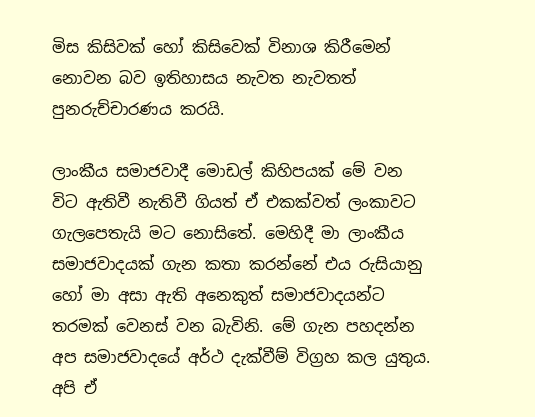මිස කිසිවක් හෝ කිසිවෙක් විනාශ කිරීමෙන් නොවන බව ඉතිහාසය නැවත නැවතත් පුනරුච්චාරණය කරයි.

ලාංකීය සමාජවාදී මොඩල් කිහිපයක් මේ වන විට ඇතිවී නැතිවී ගියත් ඒ එකක්වත් ලංකාවට ගැලපෙතැයි මට නොසිතේ. මෙහිදී මා ලාංකීය සමාජවාදයක් ගැන කතා කරන්නේ එය රුසියානු හෝ මා අසා ඇති අනෙකුත් සමාජවාදයන්ට තරමක් වෙනස් වන බැවිනි. මේ ගැන පහදන්න අප සමාජවාදයේ අර්ථ දැක්වීම් විග්‍රහ කල යුතුය. අපි ඒ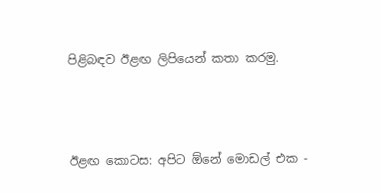පිළිබඳව ඊළඟ ලිපියෙන් කතා කරමු.



ඊළඟ කොටස: අපිට ඕනේ මොඩල් එක -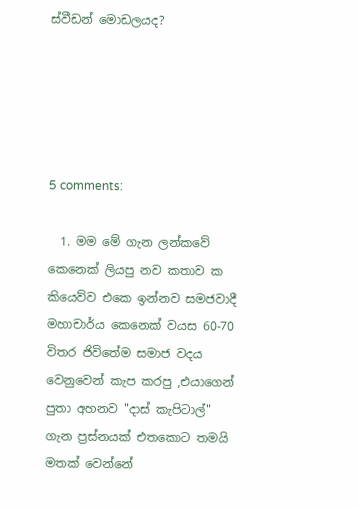ස්වීඩන් මොඩලයද?





5 comments:

  1. මම මේ ගැන ලන්කවේ කෙනෙක් ලියපු නව කතාව ක කියෙව්ව එකෙ ඉන්නව සමජවාදී මහාචාර්ය කෙනෙක් වයස 60-70 විතර ජිවිතේම සමාජ වදය වෙනුවෙන් කැප කරපු ,එයාගෙන් පුතා අහනව "දාස් කැපිටාල්" ගැන ප්‍රස්නයක් එතකොට තමයි මතක් වෙන්නේ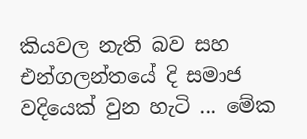කියවල නැති බව සහ එන්ගලන්තයේ දි සමාජ වදියෙක් වුන හැටි ... මේක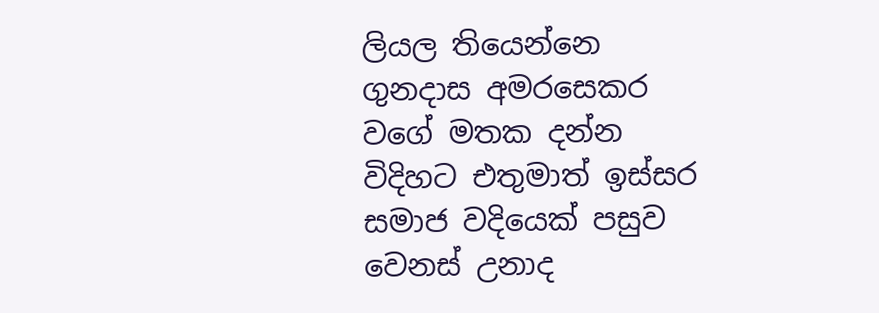ලියල තියෙන්නෙ ගුනදාස අමරසෙකර වගේ මතක දන්න විදිහට එතුමාත් ඉස්සර සමාජ වදියෙක් පසුව වෙනස් උනාද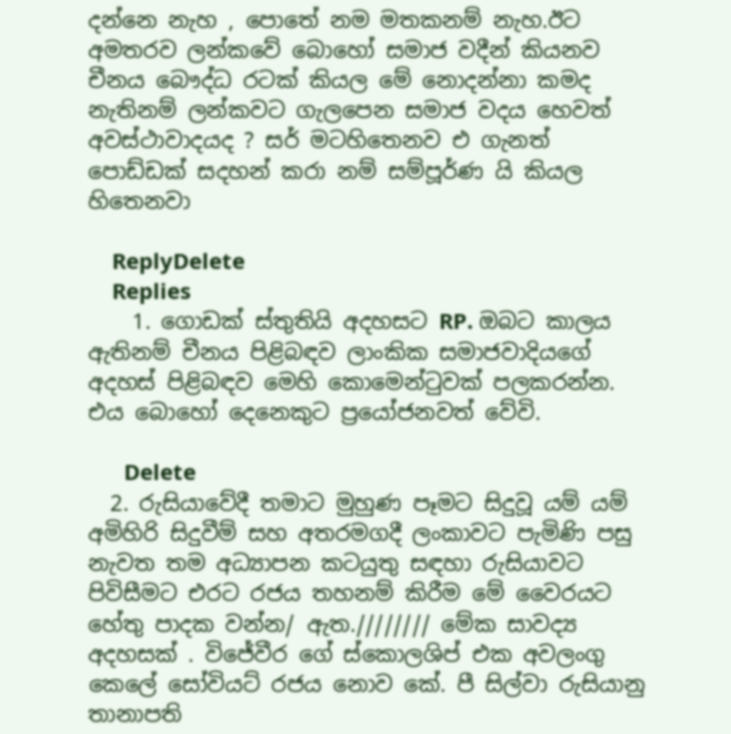දන්නෙ නැහ , පොතේ නම මතකනම් නැහ.ඊට අමතරව ලන්කවේ බොහෝ සමාජ වදීන් කියනව චීනය බෞද්ධ රටක් කියල මේ නොදන්නා කමද නැතිනම් ලන්කවට ගැලපෙන සමාජ වදය හෙවත් අවස්ථාවාදයද ? සර් මටහිතෙනව එ ගැනත් පොඩ්ඩක් සදහන් කරා නම් සම්පූර්ණ යි කියල හිතෙනවා

    ReplyDelete
    Replies
    1. ගොඩක් ස්තුතියි අදහසට RP. ඔබට කාලය ඇතිනම් චීනය පිළිබඳව ලාංකික සමාජවාදියගේ අදහස් පිළිබඳව මෙහි කොමෙන්ටුවක් පලකරන්න. එය බොහෝ දෙනෙකුට ප්‍රයෝජනවත් වේවි.

      Delete
  2. රුසියාවේදී තමාට මුහුණ පෑමට සිදුවූ යම් යම් අමිහිරි සිදුවීම් සහ අතරමගදී ලංකාවට පැමිණි පසු නැවත තම අධ්‍යාපන කටයුතු සඳහා රුසියාවට පිවිසීමට එරට රජය තහනම් කිරීම මේ වෛරයට හේතු පාදක වන්න/ ඇත.//////// මේක සාවද්‍ය අදහසක් . විජේවීර ගේ ස්කොලශිප් එක අවලංගු කෙලේ සෝවියට් රජය නොව කේ. පී සිල්වා රුසියානු තානාපති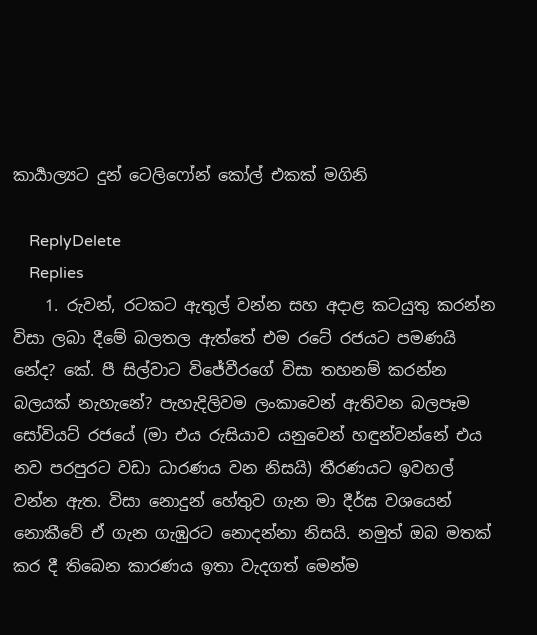කාර්‍යාල්‍යට දුන් ටෙලිෆෝන් කෝල් එකක් මගිනි

    ReplyDelete
    Replies
    1. රුවන්, රටකට ඇතුල් වන්න සහ අදාළ කටයුතු කරන්න විසා ලබා දීමේ බලතල ඇත්තේ එම රටේ රජයට පමණයි නේද? කේ. පී සිල්වාට විජේවීරගේ විසා තහනම් කරන්න බලයක් නැහැනේ? පැහැදිලිවම ලංකාවෙන් ඇතිවන බලපෑම සෝවියට් රජයේ (මා එය රුසියාව යනුවෙන් හඳුන්වන්නේ එය නව පරපුරට වඩා ධාරණය වන නිසයි) තීරණයට ඉවහල් වන්න ඇත. විසා නොදුන් හේතුව ගැන මා දීර්ඝ වශයෙන් නොකීවේ ඒ ගැන ගැඹුරට නොදන්නා නිසයි. නමුත් ඔබ මතක් කර දී තිබෙන කාරණය ඉතා වැදගත් මෙන්ම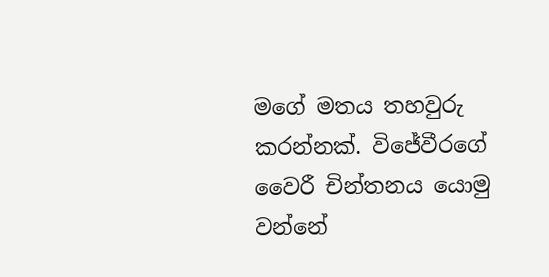මගේ මතය තහවුරු කරන්නක්. විජේවීරගේ වෛරී චින්තනය යොමු වන්නේ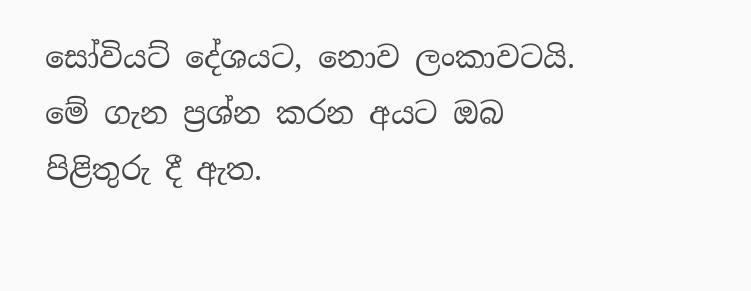සෝවියට් දේශයට, නොව ලංකාවටයි. මේ ගැන ප්‍රශ්න කරන අයට ඔබ පිළිතුරු දී ඇත.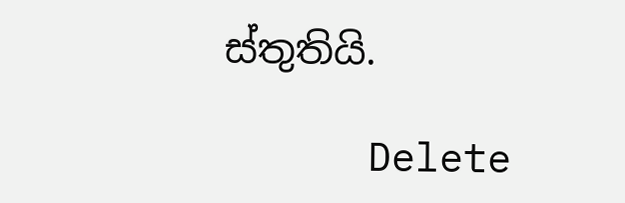ස්තුතියි.

      Delete